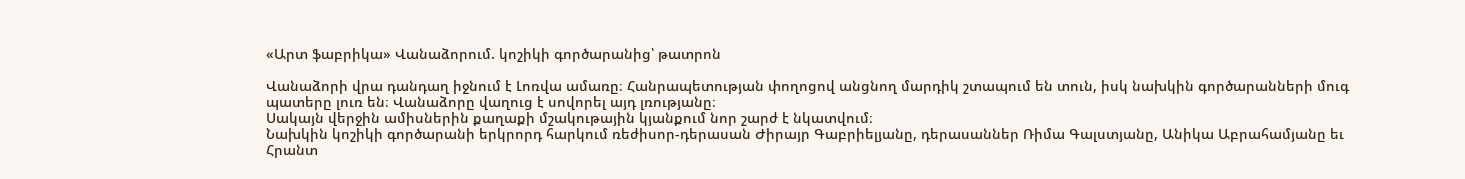«Արտ ֆաբրիկա» Վանաձորում. կոշիկի գործարանից՝ թատրոն

Վանաձորի վրա դանդաղ իջնում է Լոռվա ամառը։ Հանրապետության փողոցով անցնող մարդիկ շտապում են տուն, իսկ նախկին գործարանների մուգ պատերը լուռ են։ Վանաձորը վաղուց է սովորել այդ լռությանը։
Սակայն վերջին ամիսներին քաղաքի մշակութային կյանքում նոր շարժ է նկատվում։
Նախկին կոշիկի գործարանի երկրորդ հարկում ռեժիսոր-դերասան Ժիրայր Գաբրիելյանը, դերասաններ Ռիմա Գալստյանը, Անիկա Աբրահամյանը եւ Հրանտ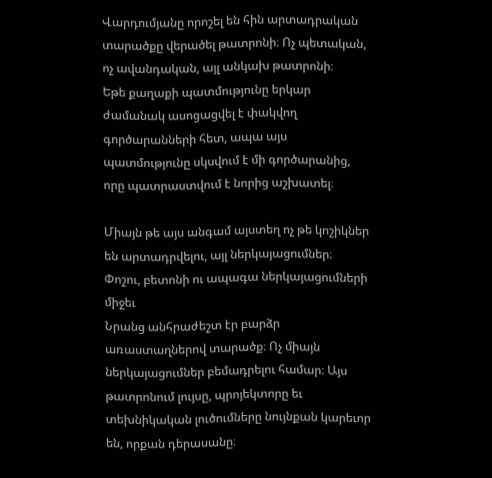Վարդումյանը որոշել են հին արտադրական տարածքը վերածել թատրոնի։ Ոչ պետական, ոչ ավանդական, այլ անկախ թատրոնի։
Եթե քաղաքի պատմությունը երկար ժամանակ ասոցացվել է փակվող գործարանների հետ, ապա այս պատմությունը սկսվում է մի գործարանից, որը պատրաստվում է նորից աշխատել։

Միայն թե այս անգամ այստեղ ոչ թե կոշիկներ են արտադրվելու, այլ ներկայացումներ։
Փոշու, բետոնի ու ապագա ներկայացումների միջեւ
Նրանց անհրաժեշտ էր բարձր առաստաղներով տարածք։ Ոչ միայն ներկայացումներ բեմադրելու համար։ Այս թատրոնում լույսը, պրոյեկտորը եւ տեխնիկական լուծումները նույնքան կարեւոր են, որքան դերասանը։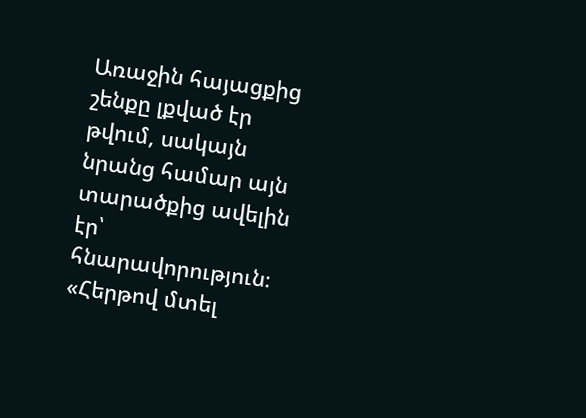Առաջին հայացքից շենքը լքված էր թվում, սակայն նրանց համար այն տարածքից ավելին էր՝ հնարավորություն։
«Հերթով մտել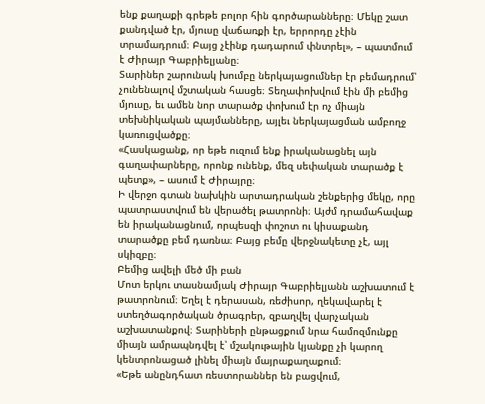ենք քաղաքի գրեթե բոլոր հին գործարանները։ Մեկը շատ քանդված էր, մյուսը վաճառքի էր, երրորդը չէին տրամադրում։ Բայց չէինք դադարում փնտրել», – պատմում է Ժիրայր Գաբրիելյանը։
Տարիներ շարունակ խումբը ներկայացումներ էր բեմադրում՝ չունենալով մշտական հասցե։ Տեղափոխվում էին մի բեմից մյուսը, եւ ամեն նոր տարածք փոխում էր ոչ միայն տեխնիկական պայմանները, այլեւ ներկայացման ամբողջ կառուցվածքը։
«Հասկացանք, որ եթե ուզում ենք իրականացնել այն գաղափարները, որոնք ունենք, մեզ սեփական տարածք է պետք», – ասում է Ժիրայրը։
Ի վերջո գտան նախկին արտադրական շենքերից մեկը, որը պատրաստվում են վերածել թատրոնի։ Այժմ դրամահավաք են իրականացնում, որպեսզի փոշոտ ու կիսաքանդ տարածքը բեմ դառնա։ Բայց բեմը վերջնակետը չէ, այլ սկիզբը։
Բեմից ավելի մեծ մի բան
Մոտ երկու տասնամյակ Ժիրայր Գաբրիելյանն աշխատում է թատրոնում։ Եղել է դերասան, ռեժիսոր, ղեկավարել է ստեղծագործական ծրագրեր, զբաղվել վարչական աշխատանքով։ Տարիների ընթացքում նրա համոզմունքը միայն ամրապնդվել է՝ մշակութային կյանքը չի կարող կենտրոնացած լինել միայն մայրաքաղաքում։
«Եթե անընդհատ ռեստորաններ են բացվում,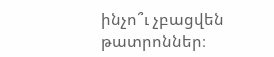ինչո՞ւ չբացվեն թատրոններ։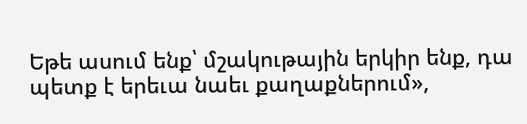Եթե ասում ենք՝ մշակութային երկիր ենք, դա պետք է երեւա նաեւ քաղաքներում»,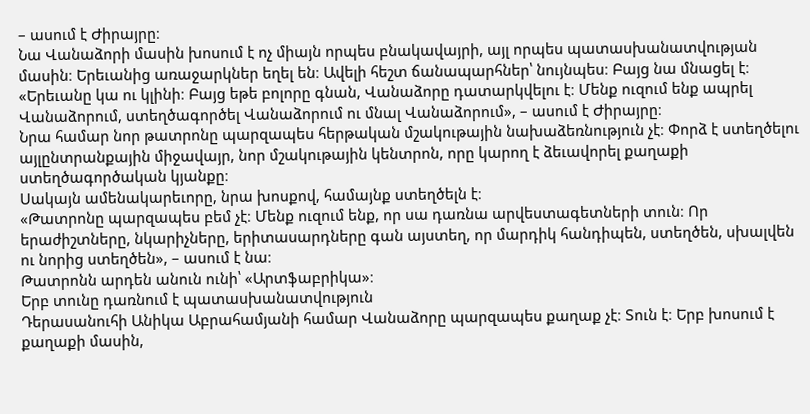– ասում է Ժիրայրը։
Նա Վանաձորի մասին խոսում է ոչ միայն որպես բնակավայրի, այլ որպես պատասխանատվության մասին։ Երեւանից առաջարկներ եղել են։ Ավելի հեշտ ճանապարհներ՝ նույնպես։ Բայց նա մնացել է։
«Երեւանը կա ու կլինի։ Բայց եթե բոլորը գնան, Վանաձորը դատարկվելու է։ Մենք ուզում ենք ապրել Վանաձորում, ստեղծագործել Վանաձորում ու մնալ Վանաձորում», – ասում է Ժիրայրը։
Նրա համար նոր թատրոնը պարզապես հերթական մշակութային նախաձեռնություն չէ։ Փորձ է ստեղծելու այլընտրանքային միջավայր, նոր մշակութային կենտրոն, որը կարող է ձեւավորել քաղաքի ստեղծագործական կյանքը։
Սակայն ամենակարեւորը, նրա խոսքով, համայնք ստեղծելն է։
«Թատրոնը պարզապես բեմ չէ։ Մենք ուզում ենք, որ սա դառնա արվեստագետների տուն։ Որ երաժիշտները, նկարիչները, երիտասարդները գան այստեղ, որ մարդիկ հանդիպեն, ստեղծեն, սխալվեն ու նորից ստեղծեն», – ասում է նա։
Թատրոնն արդեն անուն ունի՝ «Արտֆաբրիկա»։
Երբ տունը դառնում է պատասխանատվություն
Դերասանուհի Անիկա Աբրահամյանի համար Վանաձորը պարզապես քաղաք չէ։ Տուն է։ Երբ խոսում է քաղաքի մասին,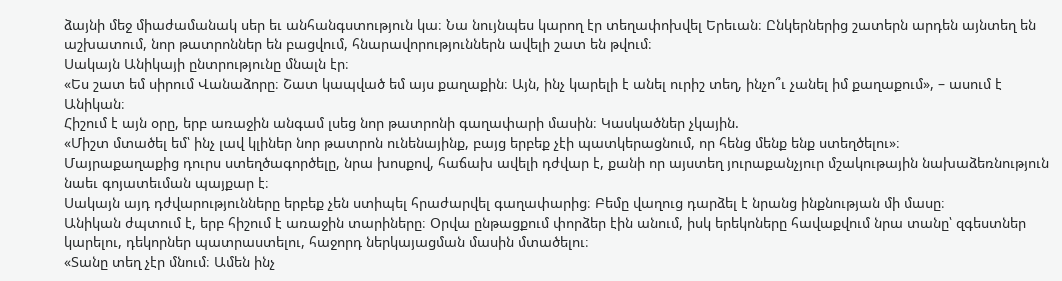ձայնի մեջ միաժամանակ սեր եւ անհանգստություն կա։ Նա նույնպես կարող էր տեղափոխվել Երեւան։ Ընկերներից շատերն արդեն այնտեղ են աշխատում, նոր թատրոններ են բացվում, հնարավորություններն ավելի շատ են թվում։
Սակայն Անիկայի ընտրությունը մնալն էր։
«Ես շատ եմ սիրում Վանաձորը։ Շատ կապված եմ այս քաղաքին։ Այն, ինչ կարելի է անել ուրիշ տեղ, ինչո՞ւ չանել իմ քաղաքում», – ասում է Անիկան։
Հիշում է այն օրը, երբ առաջին անգամ լսեց նոր թատրոնի գաղափարի մասին։ Կասկածներ չկային.
«Միշտ մտածել եմ՝ ինչ լավ կլիներ նոր թատրոն ունենայինք, բայց երբեք չէի պատկերացնում, որ հենց մենք ենք ստեղծելու»։
Մայրաքաղաքից դուրս ստեղծագործելը, նրա խոսքով, հաճախ ավելի դժվար է, քանի որ այստեղ յուրաքանչյուր մշակութային նախաձեռնություն նաեւ գոյատեւման պայքար է։
Սակայն այդ դժվարությունները երբեք չեն ստիպել հրաժարվել գաղափարից։ Բեմը վաղուց դարձել է նրանց ինքնության մի մասը։
Անիկան ժպտում է, երբ հիշում է առաջին տարիները։ Օրվա ընթացքում փորձեր էին անում, իսկ երեկոները հավաքվում նրա տանը՝ զգեստներ կարելու, դեկորներ պատրաստելու, հաջորդ ներկայացման մասին մտածելու։
«Տանը տեղ չէր մնում։ Ամեն ինչ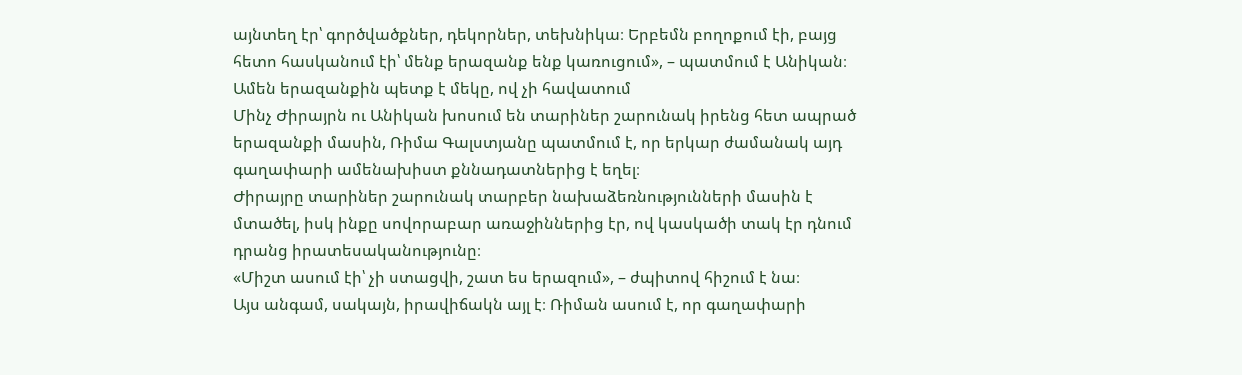այնտեղ էր՝ գործվածքներ, դեկորներ, տեխնիկա։ Երբեմն բողոքում էի, բայց հետո հասկանում էի՝ մենք երազանք ենք կառուցում», – պատմում է Անիկան։
Ամեն երազանքին պետք է մեկը, ով չի հավատում
Մինչ Ժիրայրն ու Անիկան խոսում են տարիներ շարունակ իրենց հետ ապրած երազանքի մասին, Ռիմա Գալստյանը պատմում է, որ երկար ժամանակ այդ գաղափարի ամենախիստ քննադատներից է եղել։
Ժիրայրը տարիներ շարունակ տարբեր նախաձեռնությունների մասին է մտածել, իսկ ինքը սովորաբար առաջիններից էր, ով կասկածի տակ էր դնում դրանց իրատեսականությունը։
«Միշտ ասում էի՝ չի ստացվի, շատ ես երազում», – ժպիտով հիշում է նա։
Այս անգամ, սակայն, իրավիճակն այլ է։ Ռիման ասում է, որ գաղափարի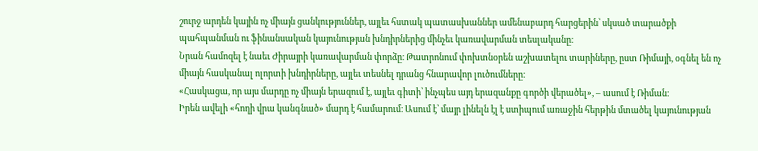շուրջ արդեն կային ոչ միայն ցանկություններ, այլեւ հստակ պատասխաններ ամենաբարդ հարցերին՝ սկսած տարածքի պահպանման ու ֆինանսական կայունության խնդիրներից մինչեւ կառավարման տեսլականը։
Նրան համոզել է նաեւ Ժիրայրի կառավարման փորձը։ Թատրոնում փոխտնօրեն աշխատելու տարիները, ըստ Ռիմայի, օգնել են ոչ միայն հասկանալ ոլորտի խնդիրները, այլեւ տեսնել դրանց հնարավոր լուծումները։
«Հասկացա, որ այս մարդը ոչ միայն երազում է, այլեւ գիտի՝ ինչպես այդ երազանքը գործի վերածել», – ասում է Ռիման։
Իրեն ավելի «հողի վրա կանգնած» մարդ է համարում։ Ասում է՝ մայր լինելն էլ է ստիպում առաջին հերթին մտածել կայունության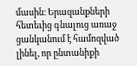մասին։ Երազանքների հետեւից գնալուց առաջ ցանկանում է համոզված լինել, որ ընտանիքի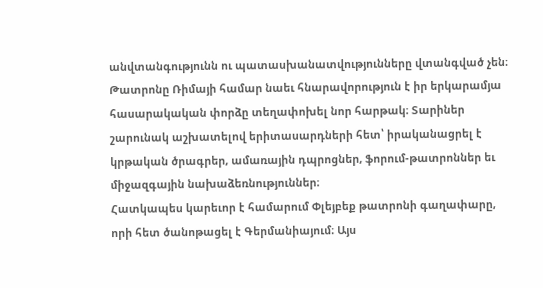անվտանգությունն ու պատասխանատվությունները վտանգված չեն։
Թատրոնը Ռիմայի համար նաեւ հնարավորություն է իր երկարամյա հասարակական փորձը տեղափոխել նոր հարթակ։ Տարիներ շարունակ աշխատելով երիտասարդների հետ՝ իրականացրել է կրթական ծրագրեր, ամառային դպրոցներ, ֆորում-թատրոններ եւ միջազգային նախաձեռնություններ։
Հատկապես կարեւոր է համարում Փլեյբեք թատրոնի գաղափարը, որի հետ ծանոթացել է Գերմանիայում։ Այս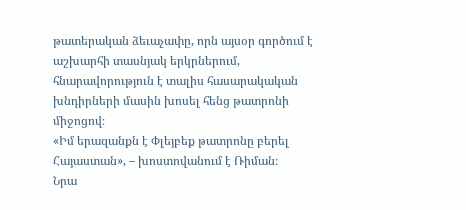թատերական ձեւաչափը, որն այսօր գործում է աշխարհի տասնյակ երկրներում, հնարավորություն է տալիս հասարակական խնդիրների մասին խոսել հենց թատրոնի միջոցով։
«Իմ երազանքն է Փլեյբեք թատրոնը բերել Հայաստան», – խոստովանում է Ռիման։
Նրա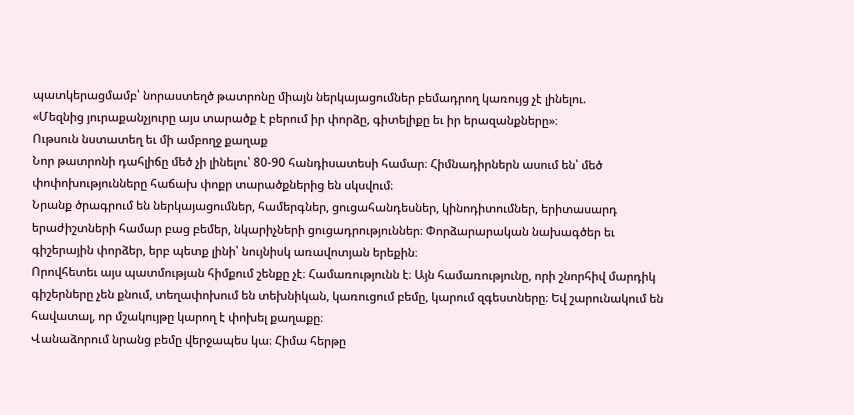պատկերացմամբ՝ նորաստեղծ թատրոնը միայն ներկայացումներ բեմադրող կառույց չէ լինելու.
«Մեզնից յուրաքանչյուրը այս տարածք է բերում իր փորձը, գիտելիքը եւ իր երազանքները»։
Ութսուն նստատեղ եւ մի ամբողջ քաղաք
Նոր թատրոնի դահլիճը մեծ չի լինելու՝ 80-90 հանդիսատեսի համար։ Հիմնադիրներն ասում են՝ մեծ փոփոխությունները հաճախ փոքր տարածքներից են սկսվում։
Նրանք ծրագրում են ներկայացումներ, համերգներ, ցուցահանդեսներ, կինոդիտումներ, երիտասարդ երաժիշտների համար բաց բեմեր, նկարիչների ցուցադրություններ։ Փորձարարական նախագծեր եւ գիշերային փորձեր, երբ պետք լինի՝ նույնիսկ առավոտյան երեքին։
Որովհետեւ այս պատմության հիմքում շենքը չէ։ Համառությունն է։ Այն համառությունը, որի շնորհիվ մարդիկ գիշերները չեն քնում, տեղափոխում են տեխնիկան, կառուցում բեմը, կարում զգեստները։ Եվ շարունակում են հավատալ, որ մշակույթը կարող է փոխել քաղաքը։
Վանաձորում նրանց բեմը վերջապես կա։ Հիմա հերթը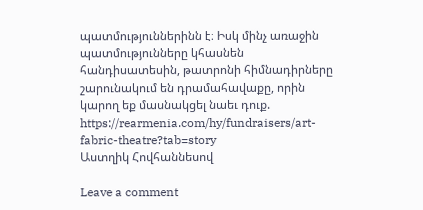պատմություններինն է։ Իսկ մինչ առաջին պատմությունները կհասնեն հանդիսատեսին, թատրոնի հիմնադիրները շարունակում են դրամահավաքը, որին կարող եք մասնակցել նաեւ դուք.
https://rearmenia.com/hy/fundraisers/art-fabric-theatre?tab=story
Աստղիկ Հովհաննեսով

Leave a comment